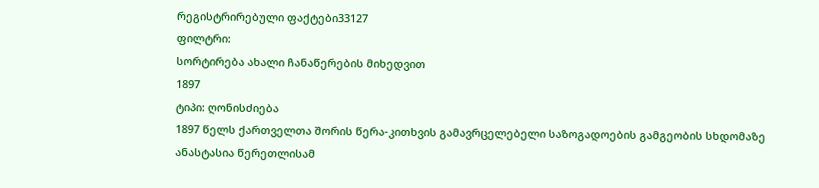რეგისტრირებული ფაქტები33127
ფილტრი:
სორტირება ახალი ჩანაწერების მიხედვით
1897
ტიპი: ღონისძიება
1897 წელს ქართველთა შორის წერა-კითხვის გამავრცელებელი საზოგადოების გამგეობის სხდომაზე ანასტასია წერეთლისამ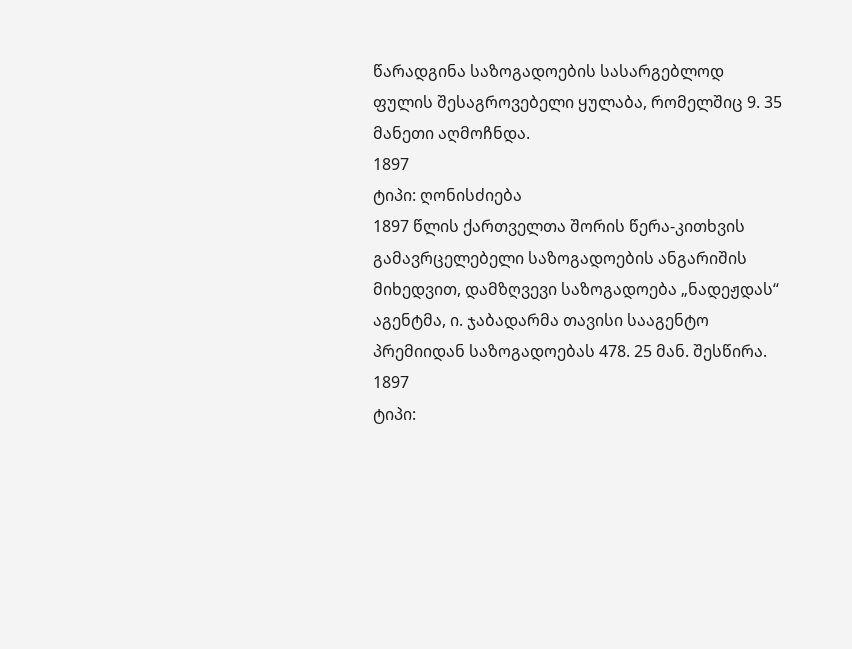წარადგინა საზოგადოების სასარგებლოდ ფულის შესაგროვებელი ყულაბა, რომელშიც 9. 35 მანეთი აღმოჩნდა.
1897
ტიპი: ღონისძიება
1897 წლის ქართველთა შორის წერა-კითხვის გამავრცელებელი საზოგადოების ანგარიშის მიხედვით, დამზღვევი საზოგადოება „ნადეჟდას“ აგენტმა, ი. ჯაბადარმა თავისი სააგენტო პრემიიდან საზოგადოებას 478. 25 მან. შესწირა.
1897
ტიპი: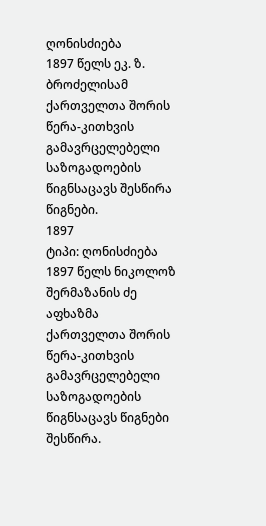ღონისძიება
1897 წელს ეკ. ზ. ბროძელისამ ქართველთა შორის წერა-კითხვის გამავრცელებელი საზოგადოების წიგნსაცავს შესწირა წიგნები.
1897
ტიპი: ღონისძიება
1897 წელს ნიკოლოზ შერმაზანის ძე აფხაზმა ქართველთა შორის წერა-კითხვის გამავრცელებელი საზოგადოების წიგნსაცავს წიგნები შესწირა.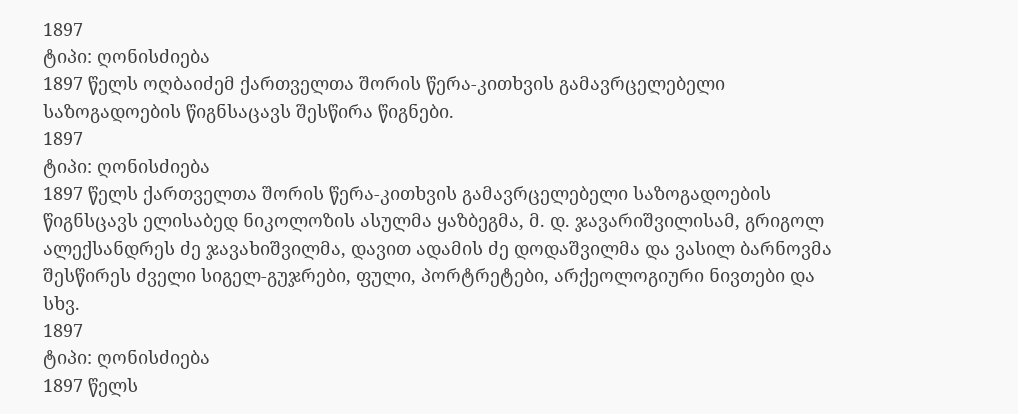1897
ტიპი: ღონისძიება
1897 წელს ოღბაიძემ ქართველთა შორის წერა-კითხვის გამავრცელებელი საზოგადოების წიგნსაცავს შესწირა წიგნები.
1897
ტიპი: ღონისძიება
1897 წელს ქართველთა შორის წერა-კითხვის გამავრცელებელი საზოგადოების წიგნსცავს ელისაბედ ნიკოლოზის ასულმა ყაზბეგმა, მ. დ. ჯავარიშვილისამ, გრიგოლ ალექსანდრეს ძე ჯავახიშვილმა, დავით ადამის ძე დოდაშვილმა და ვასილ ბარნოვმა შესწირეს ძველი სიგელ-გუჯრები, ფული, პორტრეტები, არქეოლოგიური ნივთები და სხვ.
1897
ტიპი: ღონისძიება
1897 წელს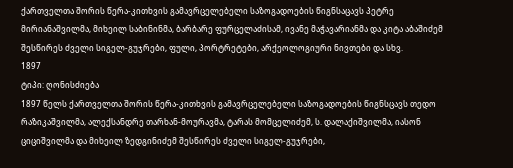ქართველთა შორის წერა-კითხვის გამავრცელებელი საზოგადოების წიგნსაცავს პეტრე მირიანაშვილმა, მიხეილ საბინინმა, ბარბარე ფურცელაძისამ, ივანე მაჭავარიანმა და კიტა აბაშიძემ შესწირეს ძველი სიგელ-გუჯრები, ფული, პორტრეტები, არქეოლოგიური ნივთები და სხვ.
1897
ტიპი: ღონისძიება
1897 წელს ქართველთა შორის წერა-კითხვის გამავრცელებელი საზოგადოების წიგნსცავს თედო რაზიკაშვილმა, ალექსანდრე თარხან-მოურავმა, ტარას მომცელიძემ, ს. დალაქიშვილმა, იასონ ციციშვილმა და მიხეილ ზედგინიძემ შესწირეს ძველი სიგელ-გუჯრები,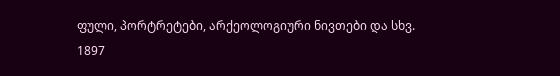ფული, პორტრეტები, არქეოლოგიური ნივთები და სხვ.
1897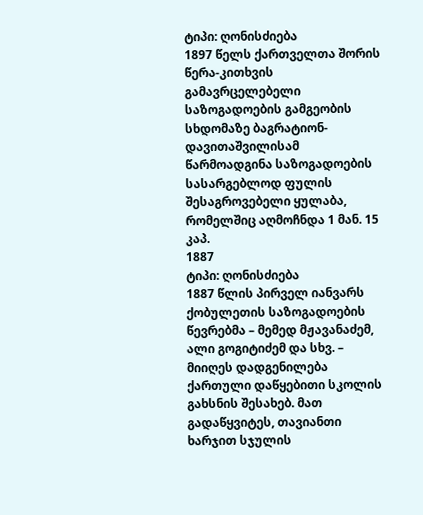ტიპი: ღონისძიება
1897 წელს ქართველთა შორის წერა-კითხვის გამავრცელებელი საზოგადოების გამგეობის სხდომაზე ბაგრატიონ-დავითაშვილისამ წარმოადგინა საზოგადოების სასარგებლოდ ფულის შესაგროვებელი ყულაბა, რომელშიც აღმოჩნდა 1 მან. 15 კაპ.
1887
ტიპი: ღონისძიება
1887 წლის პირველ იანვარს ქობულეთის საზოგადოების წევრებმა – მემედ მჟავანაძემ, ალი გოგიტიძემ და სხვ. – მიიღეს დადგენილება ქართული დაწყებითი სკოლის გახსნის შესახებ. მათ გადაწყვიტეს, თავიანთი ხარჯით სჯულის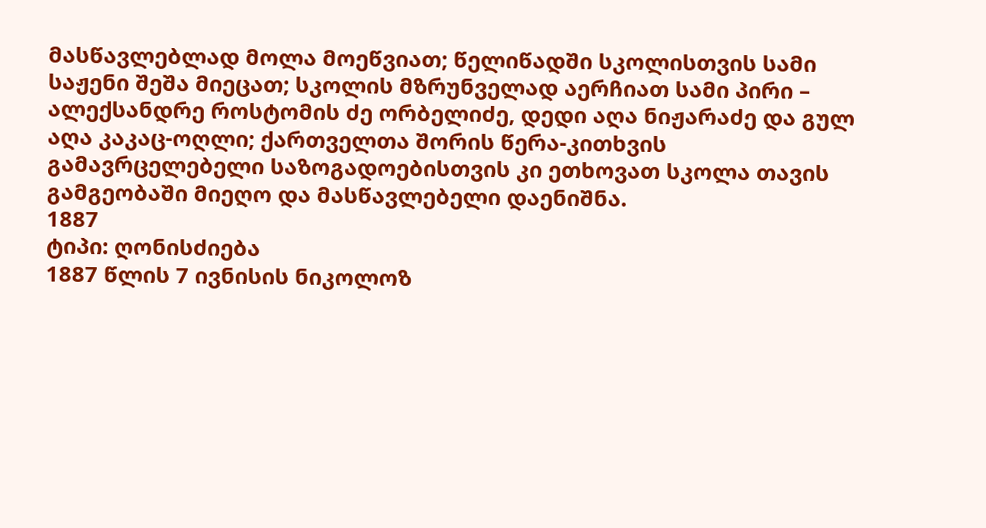მასწავლებლად მოლა მოეწვიათ; წელიწადში სკოლისთვის სამი საჟენი შეშა მიეცათ; სკოლის მზრუნველად აერჩიათ სამი პირი – ალექსანდრე როსტომის ძე ორბელიძე, დედი აღა ნიჟარაძე და გულ აღა კაკაც-ოღლი; ქართველთა შორის წერა-კითხვის გამავრცელებელი საზოგადოებისთვის კი ეთხოვათ სკოლა თავის გამგეობაში მიეღო და მასწავლებელი დაენიშნა.
1887
ტიპი: ღონისძიება
1887 წლის 7 ივნისის ნიკოლოზ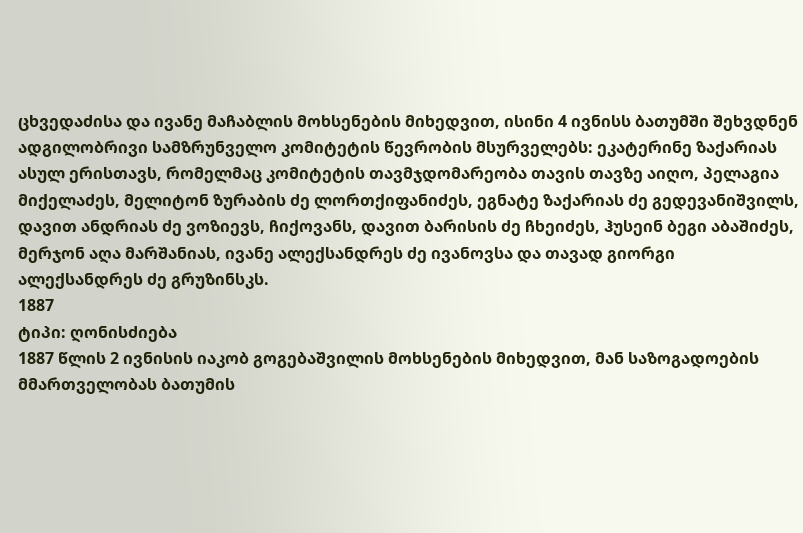ცხვედაძისა და ივანე მაჩაბლის მოხსენების მიხედვით, ისინი 4 ივნისს ბათუმში შეხვდნენ ადგილობრივი სამზრუნველო კომიტეტის წევრობის მსურველებს: ეკატერინე ზაქარიას ასულ ერისთავს, რომელმაც კომიტეტის თავმჯდომარეობა თავის თავზე აიღო, პელაგია მიქელაძეს, მელიტონ ზურაბის ძე ლორთქიფანიძეს, ეგნატე ზაქარიას ძე გედევანიშვილს, დავით ანდრიას ძე ვოზიევს, ჩიქოვანს, დავით ბარისის ძე ჩხეიძეს, ჰუსეინ ბეგი აბაშიძეს, მერჯონ აღა მარშანიას, ივანე ალექსანდრეს ძე ივანოვსა და თავად გიორგი ალექსანდრეს ძე გრუზინსკს.
1887
ტიპი: ღონისძიება
1887 წლის 2 ივნისის იაკობ გოგებაშვილის მოხსენების მიხედვით, მან საზოგადოების მმართველობას ბათუმის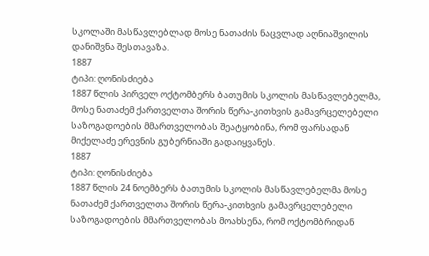სკოლაში მასწავლებლად მოსე ნათაძის ნაცვლად აღნიაშვილის დანიშვნა შესთავაზა.
1887
ტიპი: ღონისძიება
1887 წლის პირველ ოქტომბერს ბათუმის სკოლის მასწავლებელმა, მოსე ნათაძემ ქართველთა შორის წერა-კითხვის გამავრცელებელი საზოგადოების მმართველობას შეატყობინა, რომ ფარსადან მიქელაძე ერევნის გუბერნიაში გადაიყვანეს.
1887
ტიპი: ღონისძიება
1887 წლის 24 ნოემბერს ბათუმის სკოლის მასწავლებელმა მოსე ნათაძემ ქართველთა შორის წერა-კითხვის გამავრცელებელი საზოგადოების მმართველობას მოახსენა, რომ ოქტომბრიდან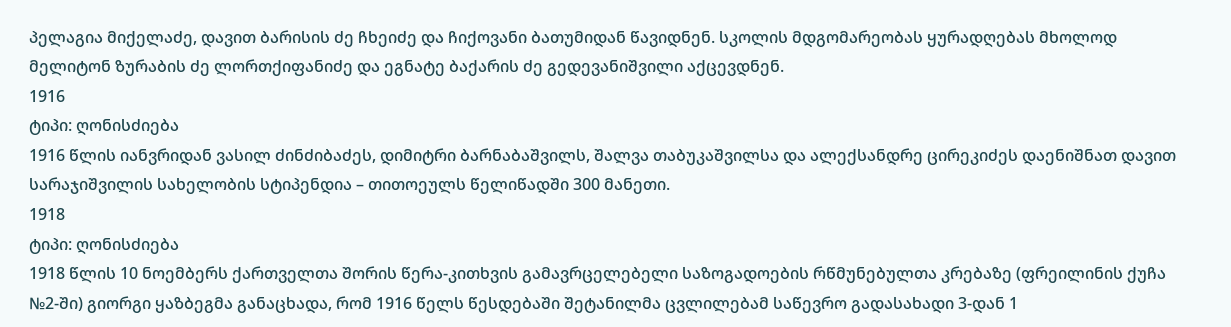პელაგია მიქელაძე, დავით ბარისის ძე ჩხეიძე და ჩიქოვანი ბათუმიდან წავიდნენ. სკოლის მდგომარეობას ყურადღებას მხოლოდ მელიტონ ზურაბის ძე ლორთქიფანიძე და ეგნატე ბაქარის ძე გედევანიშვილი აქცევდნენ.
1916
ტიპი: ღონისძიება
1916 წლის იანვრიდან ვასილ ძინძიბაძეს, დიმიტრი ბარნაბაშვილს, შალვა თაბუკაშვილსა და ალექსანდრე ცირეკიძეს დაენიშნათ დავით სარაჯიშვილის სახელობის სტიპენდია – თითოეულს წელიწადში 300 მანეთი.
1918
ტიპი: ღონისძიება
1918 წლის 10 ნოემბერს ქართველთა შორის წერა-კითხვის გამავრცელებელი საზოგადოების რწმუნებულთა კრებაზე (ფრეილინის ქუჩა №2-ში) გიორგი ყაზბეგმა განაცხადა, რომ 1916 წელს წესდებაში შეტანილმა ცვლილებამ საწევრო გადასახადი 3-დან 1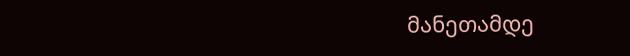მანეთამდე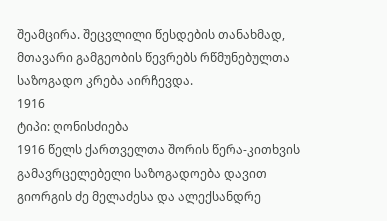შეამცირა. შეცვლილი წესდების თანახმად, მთავარი გამგეობის წევრებს რწმუნებულთა საზოგადო კრება აირჩევდა.
1916
ტიპი: ღონისძიება
1916 წელს ქართველთა შორის წერა-კითხვის გამავრცელებელი საზოგადოება დავით გიორგის ძე მელაძესა და ალექსანდრე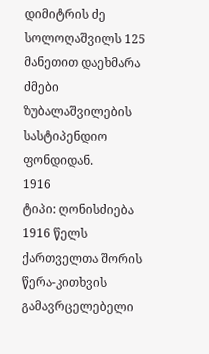დიმიტრის ძე სოლოღაშვილს 125 მანეთით დაეხმარა ძმები ზუბალაშვილების სასტიპენდიო ფონდიდან.
1916
ტიპი: ღონისძიება
1916 წელს ქართველთა შორის წერა-კითხვის გამავრცელებელი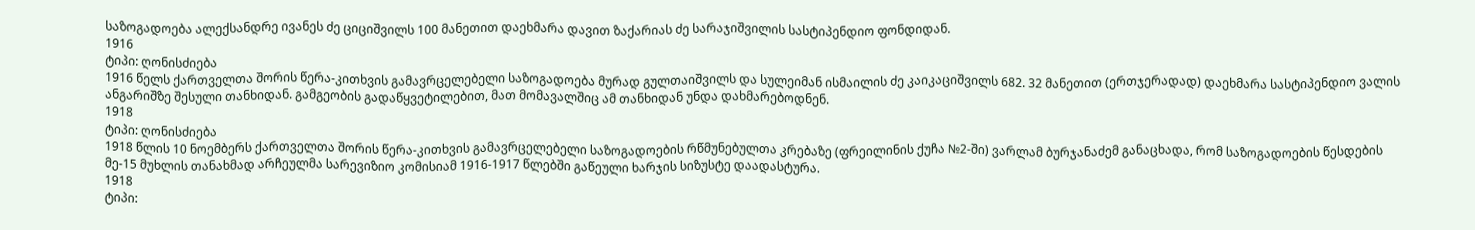საზოგადოება ალექსანდრე ივანეს ძე ციციშვილს 100 მანეთით დაეხმარა დავით ზაქარიას ძე სარაჯიშვილის სასტიპენდიო ფონდიდან.
1916
ტიპი: ღონისძიება
1916 წელს ქართველთა შორის წერა-კითხვის გამავრცელებელი საზოგადოება მურად გულთაიშვილს და სულეიმან ისმაილის ძე კაიკაციშვილს 682. 32 მანეთით (ერთჯერადად) დაეხმარა სასტიპენდიო ვალის ანგარიშზე შესული თანხიდან. გამგეობის გადაწყვეტილებით, მათ მომავალშიც ამ თანხიდან უნდა დახმარებოდნენ.
1918
ტიპი: ღონისძიება
1918 წლის 10 ნოემბერს ქართველთა შორის წერა-კითხვის გამავრცელებელი საზოგადოების რწმუნებულთა კრებაზე (ფრეილინის ქუჩა №2-ში) ვარლამ ბურჯანაძემ განაცხადა, რომ საზოგადოების წესდების მე-15 მუხლის თანახმად არჩეულმა სარევიზიო კომისიამ 1916-1917 წლებში გაწეული ხარჯის სიზუსტე დაადასტურა.
1918
ტიპი: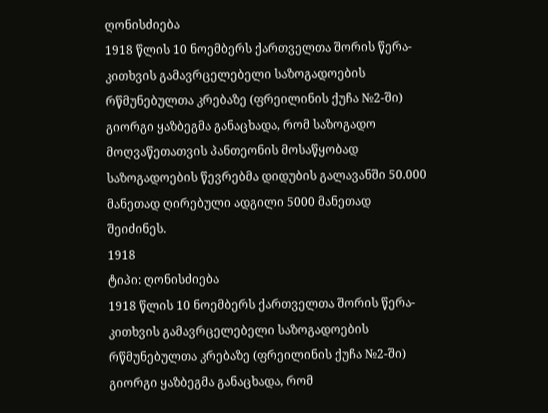ღონისძიება
1918 წლის 10 ნოემბერს ქართველთა შორის წერა-კითხვის გამავრცელებელი საზოგადოების რწმუნებულთა კრებაზე (ფრეილინის ქუჩა №2-ში) გიორგი ყაზბეგმა განაცხადა, რომ საზოგადო მოღვაწეთათვის პანთეონის მოსაწყობად საზოგადოების წევრებმა დიდუბის გალავანში 50.000 მანეთად ღირებული ადგილი 5000 მანეთად შეიძინეს.
1918
ტიპი: ღონისძიება
1918 წლის 10 ნოემბერს ქართველთა შორის წერა-კითხვის გამავრცელებელი საზოგადოების რწმუნებულთა კრებაზე (ფრეილინის ქუჩა №2-ში) გიორგი ყაზბეგმა განაცხადა, რომ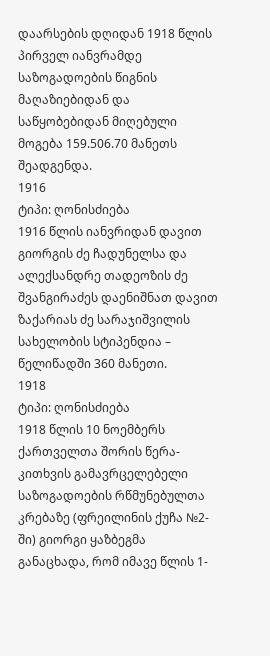დაარსების დღიდან 1918 წლის პირველ იანვრამდე საზოგადოების წიგნის მაღაზიებიდან და საწყობებიდან მიღებული მოგება 159.506.70 მანეთს შეადგენდა.
1916
ტიპი: ღონისძიება
1916 წლის იანვრიდან დავით გიორგის ძე ჩადუნელსა და ალექსანდრე თადეოზის ძე შვანგირაძეს დაენიშნათ დავით ზაქარიას ძე სარაჯიშვილის სახელობის სტიპენდია – წელიწადში 360 მანეთი.
1918
ტიპი: ღონისძიება
1918 წლის 10 ნოემბერს ქართველთა შორის წერა-კითხვის გამავრცელებელი საზოგადოების რწმუნებულთა კრებაზე (ფრეილინის ქუჩა №2-ში) გიორგი ყაზბეგმა განაცხადა, რომ იმავე წლის 1-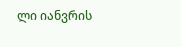ლი იანვრის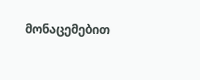მონაცემებით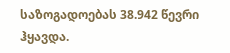საზოგადოებას 38.942 წევრი ჰყავდა.